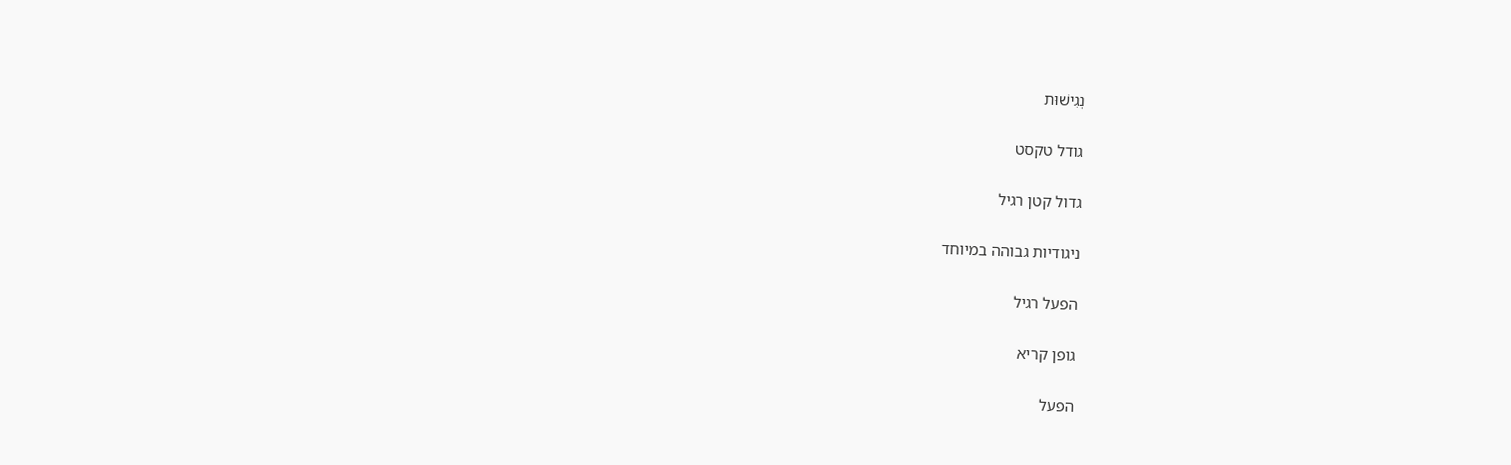נְגִישׁוּת

גודל טקסט

גדול קטן רגיל

ניגודיות גבוהה במיוחד

הפעל רגיל

גופן קריא

הפעל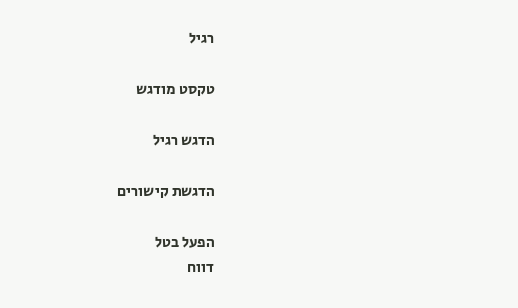רגיל

טקסט מודגש

הדגש רגיל

הדגשת קישורים

הפעל בטל
דווח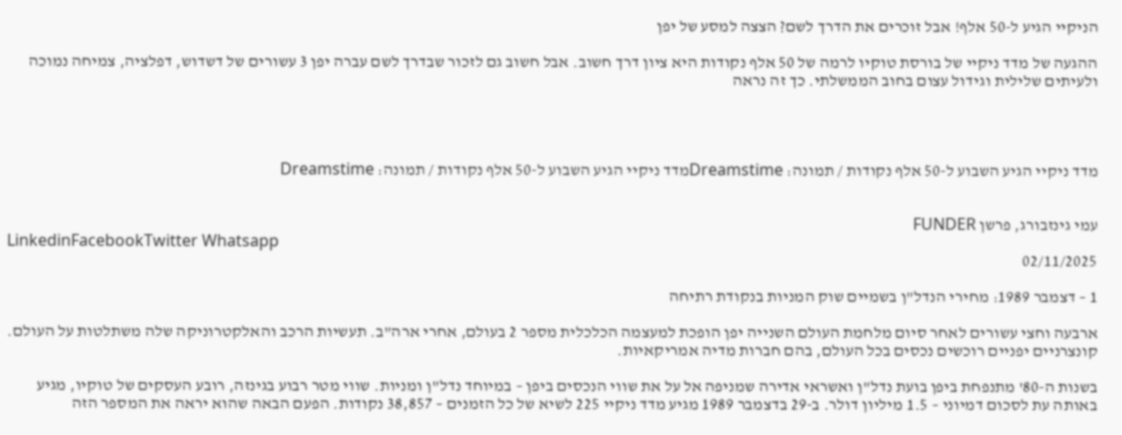הניקיי הגיע ל-50 אלף! אבל זוכרים את הדרך לשם? הצצה למסע של יפן

ההגעה של מדד ניקיי של בורסת טוקיו לרמה של 50 אלף נקודות היא ציון דרך חשוב. אבל חשוב גם לזכור שבדרך לשם עברה יפן 3 עשורים של דשדוש, דפלציה, צמיחה נמוכה ולעיתים שלילית וגידול עצום בחוב הממשלתי. כך זה נראה




מדד ניקיי הגיע השבוע ל-50 אלף נקודות / תמונה: Dreamstimeמדד ניקיי הגיע השבוע ל-50 אלף נקודות / תמונה: Dreamstime


עמי גינזבורג, פרשן FUNDER
LinkedinFacebookTwitter Whatsapp
02/11/2025

1 – דצמבר 1989: מחירי הנדל"ן בשמיים שוק המניות בנקודת רתיחה

ארבעה וחצי עשורים לאחר סיום מלחמת העולם השנייה יפן הופכת למעצמה הכלכלית מספר 2 בעולם, אחרי ארה"ב. תעשיות הרכב והאלקטרוניקה שלה משתלטות על העולם. קונצרניים יפניים רוכשים נכסים בכל העולם, בהם חברות מדיה אמריקאיות.

בשנות ה-80' מתנפחת ביפן בועת נדל"ן ואשראי אדירה שמניפה אל על את שווי הנכסים ביפן – במיוחד נדל"ן ומניות. שווי מטר רבוע בגינזה, רובע העסקים של טוקיו, מגיע באותה עת לסכום דמיוני – 1.5 מיליון דולר. ב-29 בדצמבר 1989 מגיע מדד ניקיי 225 לשיא של כל הזמנים – 38,857 נקודות. הפעם הבאה שהוא יראה את המספר הזה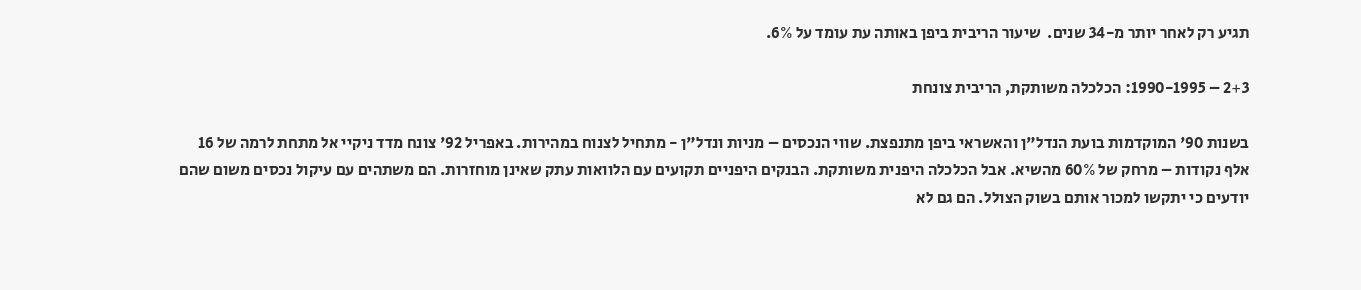תגיע רק לאחר יותר מ-34 שנים.  שיעור הריבית ביפן באותה עת עומד על 6%.

2+3 – 1990-1995: הכלכלה משותקת, הריבית צונחת

בשנות 90' המוקדמות בועת הנדל"ן והאשראי ביפן מתנפצת. שווי הנכסים – מניות ונדל"ן - מתחיל לצנוח במהירות. באפריל 92' צונח מדד ניקיי אל מתחת לרמה של 16 אלף נקודות – מרחק של 60% מהשיא. אבל הכלכלה היפנית משותקת. הבנקים היפניים תקועים עם הלוואות עתק שאינן מוחזרות. הם משתהים עם עיקול נכסים משום שהם יודעים כי יתקשו למכור אותם בשוק הצולל. הם גם לא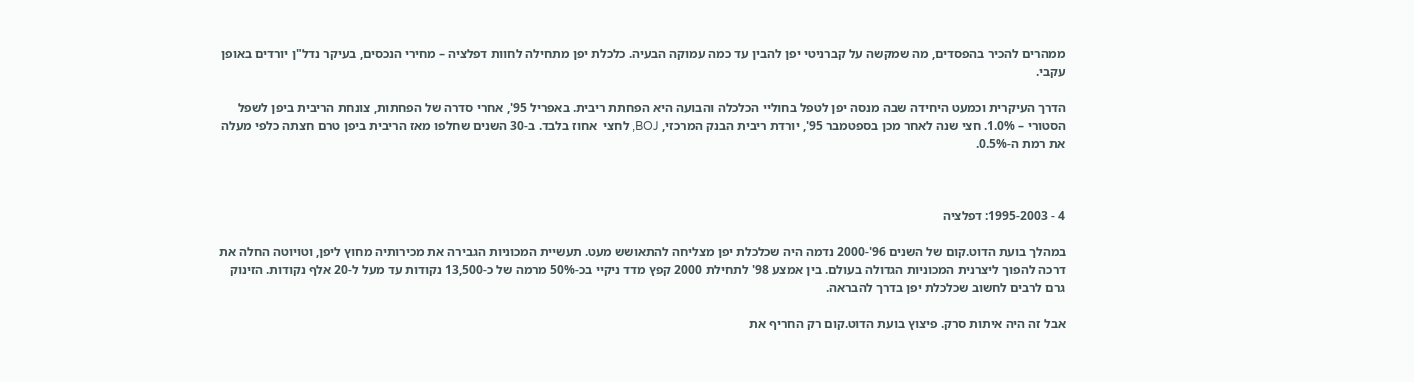ממהרים להכיר בהפסדים, מה שמקשה על קברניטי יפן להבין עד כמה עמוקה הבעיה. כלכלת יפן מתחילה לחוות דפלציה – מחירי הנכסים, בעיקר נדל"ן יורדים באופן עקבי.

הדרך העיקרית וכמעט היחידה שבה מנסה יפן לטפל בחוליי הכלכלה והבועה היא הפחתת ריבית. באפריל 95', אחרי סדרה של הפחתות, צונחת הריבית ביפן לשפל הסטורי – 1.0%. חצי שנה לאחר מכן בספטמבר 95', יורדת ריבית הבנק המרכזי, BOJ, לחצי  אחוז בלבד. ב-30 השנים שחלפו מאז הריבית ביפן טרם חצתה כלפי מעלה את רמת ה-0.5%.



4 - 1995-2003: דפלציה

במהלך בועת הדוט.קום של השנים 96'-2000 נדמה היה שכלכלת יפן מצליחה להתאושש מעט. תעשיית המכוניות הגבירה את מכירותיה מחוץ ליפן, וטויוטה החלה את דרכה להפוך ליצרנית המכוניות הגדולה בעולם. בין אמצע 98' לתחילת 2000 קפץ מדד ניקיי בכ-50% מרמה של כ-13,500 נקודות עד מעל ל-20 אלף נקודות. הזינוק גרם לרבים לחשוב שכלכלת יפן בדרך להבראה.

אבל זה היה איתות סרק. פיצוץ בועת הדוט.קום רק החריף את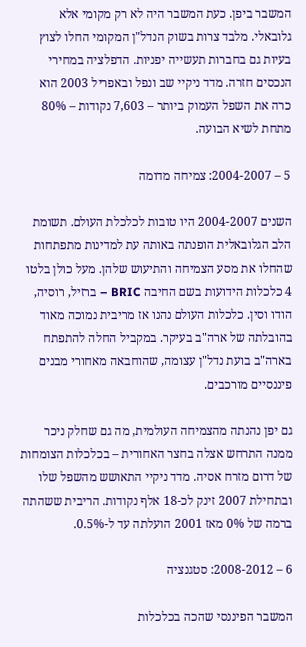המשבר ביפן. כעת המשבר היה לא רק מקומי אלא גלובאלי. מלבד צרות בשוק הנדל"ן המקומי החלו לצוץ בעיות גם בחברות תעשייה יפניות. הדפלציה במחירי הנכסים חזרה. מדד ניקיי שב ונפל ובאפריל 2003 הוא כרה את השפל העמוק ביותר – 7,603 נקודות – 80% מתחת לשיא הבועה.

5 – 2004-2007: צמיחה מדומה

השנים 2004-2007 היו טובות לכלכלת העולם. תשומת הלב הגלובאלית הופנתה באותה עת למדינות מתפתחות שהחלו את מסע הצמיחה והתיעוש שלהן. מעל כולן בלטו 4 כלכלות הידועות בשם החיבה BRIC – ברזיל, רוסיה, הודו וסין. כלכלות העולם נהנו אז מריבית נמוכה מאוד בהובלתה של ארה"ב בעיקר. במקביל החלה להתפתח בארה"ב בועת נדל"ן עצומה, שהוחבאה מאחורי מבנים פיננסיים מורכבים.

גם יפן נהנתה מהצמיחה העולמית, מה גם שחלק ניכר ממנה התרחש אצלה בחצר האחורית – בכלכלות הצומחות של דרום מזרח אסיה. מדד ניקיי התאושש מהשפל שלו ובתחילת 2007 זינק לכ-18 אלף נקודות. הריבית ששהתה ברמה של 0% מאז 2001 הועלתה עד ל-0.5%.

6 – 2008-2012: סטגנציה

המשבר הפיננסי שהכה בכלכלות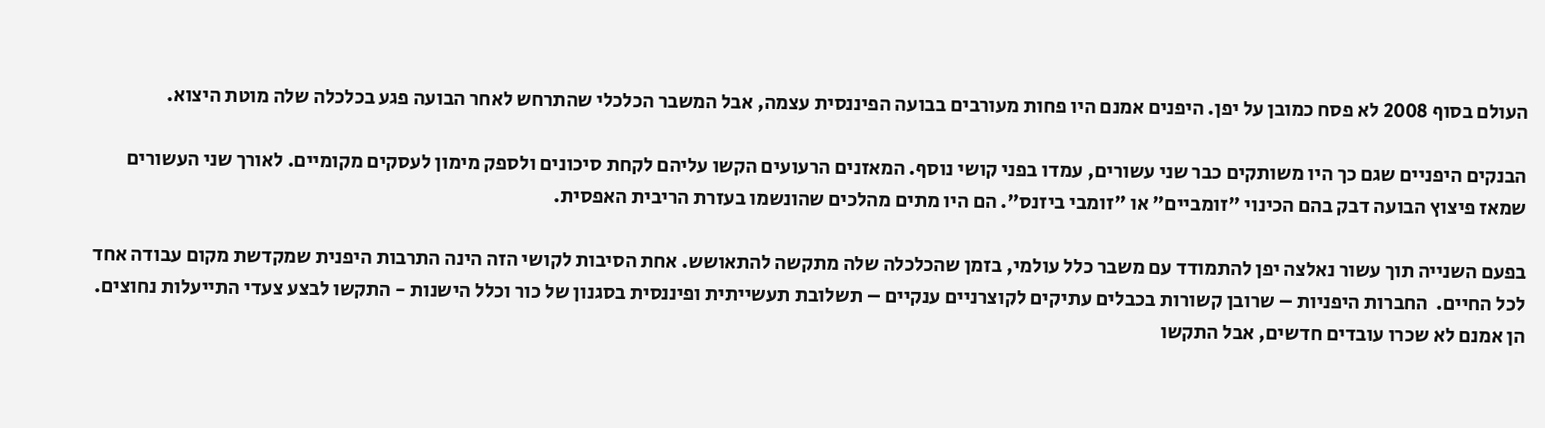העולם בסוף 2008 לא פסח כמובן על יפן. היפנים אמנם היו פחות מעורבים בבועה הפיננסית עצמה, אבל המשבר הכלכלי שהתרחש לאחר הבועה פגע בכלכלה שלה מוטת היצוא.

הבנקים היפניים שגם כך היו משותקים כבר שני עשורים, עמדו בפני קושי נוסף. המאזנים הרעועים הקשו עליהם לקחת סיכונים ולספק מימון לעסקים מקומיים. לאורך שני העשורים שמאז פיצוץ הבועה דבק בהם הכינוי "זומביים" או "זומבי ביזנס". הם היו מתים מהלכים שהונשמו בעזרת הריבית האפסית.

בפעם השנייה תוך עשור נאלצה יפן להתמודד עם משבר כלל עולמי, בזמן שהכלכלה שלה מתקשה להתאושש. אחת הסיבות לקושי הזה הינה התרבות היפנית שמקדשת מקום עבודה אחד לכל החיים.  החברות היפניות – שרובן קשורות בכבלים עתיקים לקוצרניים ענקיים – תשלובת תעשייתית ופיננסית בסגנון של כור וכלל הישנות - התקשו לבצע צעדי התייעלות נחוצים. הן אמנם לא שכרו עובדים חדשים, אבל התקשו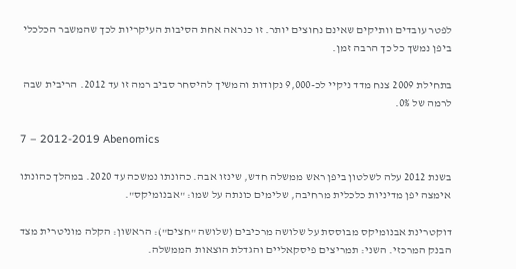לפטר עובדים וותיקים שאינם נחוצים יותר. זו כנראה אחת הסיבות העיקריות לכך שהמשבר הכלכלי ביפן נמשך כל כך הרבה זמן.

בתחילת 2009 צנח מדד ניקיי לכ-9,000 נקודות והמשיך להיסחר סביב רמה זו עד 2012. הריבית שבה לרמה של 0%.

7 – 2012-2019 Abenomics

בשנת 2012 עלה לשלטון ביפן ראש ממשלה חדש, שינזו אבה. כהונתו נמשכה עד 2020. במהלך כהונתו אימצה יפן מדיניות כלכלית מרחיבה, שלימים כונתה על שמו: "אבנומיקס".

דוקטרינת אבנומיקס מבוססת על שלושה מרכיבים (שלושה "חצים"): הראשון: הקלה מוניטרית מצד הבנק המרכזי. השני: תמריצים פיסקאליים והגדלת הוצאות הממשלה.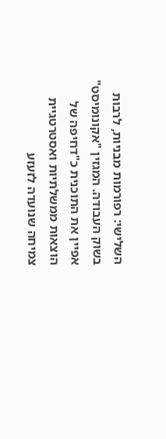השלישי: רפורמות מבניות, לרבות בשוק העבודה. המגזין "אקונומיסט" אפיין את התוכנית כ"דחיפה של הוצאות ממשלתיות ואסטרטגיית צמיחה שנועדה לזעזע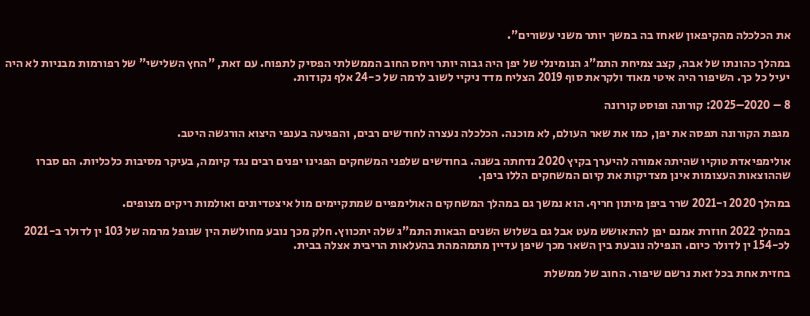את הכלכלה מהקיפאון שאחז בה במשך יותר משני עשורים".

במהלך כהונתו של אבה, קצב צמיחת התמ"ג הנומינלי של יפן היה גבוה יותר ויחס החוב הממשלתי הפסיק לתפוח. עם זאת, "החץ השלישי" של רפורמות מבניות לא היה יעיל כל כך. השיפור היה איטי מאוד ולקראת סוף 2019 הצליח מדד ניקיי לשוב לרמה של כ-24 אלף נקודות.

8 – 2020–2025: קורונה ופוסט קורונה

מגפת הקורונה תפסה את יפן, כמו את שאר העולם, לא מוכנה. הכלכלה נעצרה לחודשים רבים, והפגיעה בענפי היצוא הורגשה היטב.

אולימפיאדת טוקיו שהיתה אמורה להיערך בקיץ 2020 נדחתה בשנה. בחודשים שלפני המשחקים הפגינו יפנים רבים נגד קיומה, בעיקר מסיבות כלכליות. הם סברו שההוצאות העצומות אינן מצדיקות את קיום המשחקים הללו ביפן.

במהלך 2020 ו-2021 שרר ביפן מיתון חריף. הוא נמשך גם במהלך המשחקים האולימפיים שמתקיימים מול איצטדיונים ואולמות ריקים מצופים.

במהלך 2022 חוזרת אמנם יפן להתאושש מעט אבל גם בשלוש השנים הבאות התמ"ג שלה יתכווץ. חלק מכך נובע מחולשת הין שנופל מרמה של 103 ין לדולר ב-2021 לכ-154 ין לדולר כיום. הנפילה נובעת בין השאר מכך שיפן עדיין מתמהמהת בהעלאות הריבית אצלה בבית.

בחזית אחת בכל זאת נרשם שיפור. החוב של ממשלת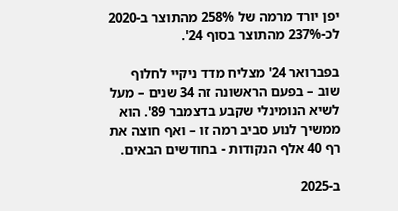יפן יורד מרמה של 258% מהתוצר ב-2020 לכ-237% מהתוצר בסוף 24'.

בפברואר 24' מצליח מדד ניקיי לחלוף שוב – בפעם הראשונה זה 34 שנים – מעל לשיא הנומינלי שקבע בדצמבר 89'. הוא ממשיך לנוע סביב רמה זו – ואף חוצה את רף 40 אלף הנקודות - בחודשים הבאים.

ב-2025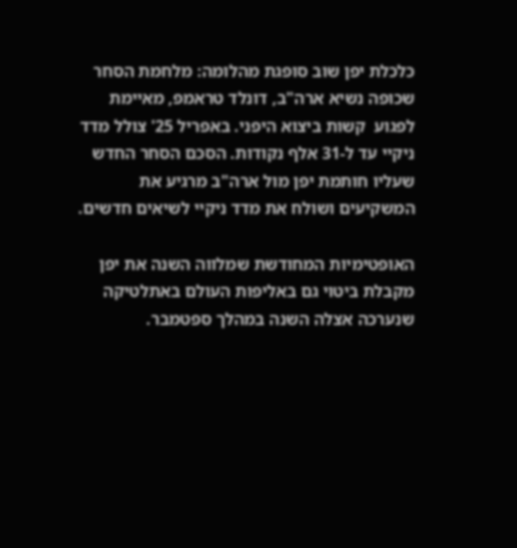כלכלת יפן שוב סופגת מהלומה: מלחמת הסחר שכופה נשיא ארה"ב, דונלד טראמפ, מאיימת לפגוע  קשות ביצוא היפני. באפריל 25' צולל מדד ניקיי עד ל-31 אלף נקודות. הסכם הסחר החדש שעליו חותמת יפן מול ארה"ב מרגיע את המשקיעים ושולח את מדד ניקיי לשיאים חדשים.

האופטימיות המחודשת שמלווה השנה את יפן מקבלת ביטוי גם באליפות העולם באתלטיקה שנערכה אצלה השנה במהלך ספטמבר.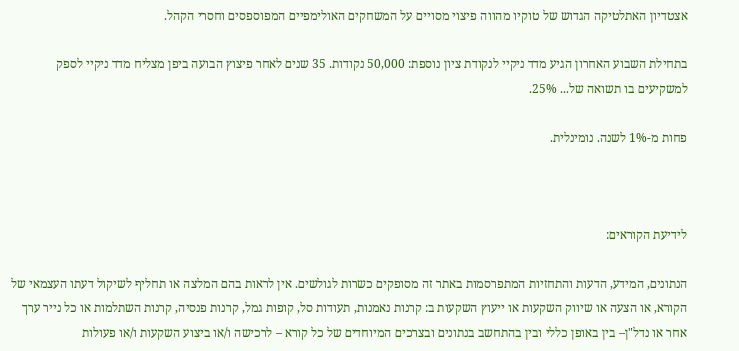אצטדיון האתלטיקה הגדוש של טוקיו מהווה פיצוי מסויים על המשחקים האולימפיים המפוספסים וחסרי הקהל.

בתחילת השבוע האחרון הגיע מדד ניקיי לנקודת ציון נוספת: 50,000 נקודות. 35 שנים לאחר פיצוץ הבועה ביפן מצליח מדד ניקיי לספק למשקיעים בו תשואה של... 25%.

פחות מ-1% לשנה. נומינלית.



לידיעת הקוראים:

הנתונים, המידע, הדעות והתחזיות המתפרסמות באתר זה מסופקים כשרות לגולשים. אין לראות בהם המלצה או תחליף לשיקול דעתו העצמאי של הקורא, או הצעה או שיווק השקעות או ייעוץ השקעות ב: קרנות נאמנות, תעודות סל, קופות גמל, קרנות פנסיה, קרנות השתלמות או כל נייר ערך אחר או נדל"ן– בין באופן כללי ובין בהתחשב בנתונים ובצרכים המיוחדים של כל קורא – לרכישה ו/או ביצוע השקעות ו/או פעולות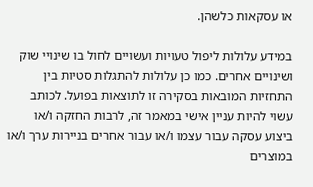או עסקאות כלשהן.

במידע עלולות ליפול טעויות ועשויים לחול בו שינויי שוק ושינויים אחרים. כמו כן עלולות להתגלות סטיות בין התחזיות המובאות בסקירה זו לתוצאות בפועל. לכותב עשוי להיות עניין אישי במאמר זה, לרבות החזקה ו/או ביצוע עסקה עבור עצמו ו/או עבור אחרים בניירות ערך ו/או במוצרים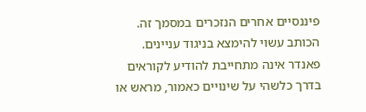פיננסיים אחרים הנזכרים במסמך זה. הכותב עשוי להימצא בניגוד עניינים. פאנדר אינה מתחייבת להודיע לקוראים בדרך כלשהי על שינויים כאמור, מראש או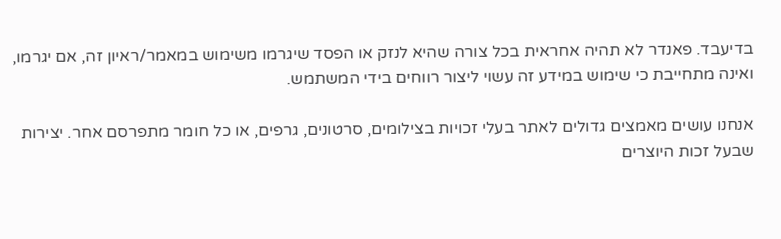בדיעבד. פאנדר לא תהיה אחראית בכל צורה שהיא לנזק או הפסד שיגרמו משימוש במאמר/ראיון זה, אם יגרמו, ואינה מתחייבת כי שימוש במידע זה עשוי ליצור רווחים בידי המשתמש.

אנחנו עושים מאמצים גדולים לאתר בעלי זכויות בצילומים, סרטונים, גרפים, או כל חומר מתפרסם אחר. יצירות שבעל זכות היוצרים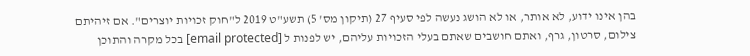בהן אינו ידוע, לא אותר, או לא הושג נעשה לפי סעיף 27 (תיקון מס' 5) תשע"ט 2019 ל"חוק זכויות יוצרים". אם זיהיתם צילום, סרטון, גרף, ואתם חושבים שאתם בעלי הזכויות עליהם, יש לפנות ל [email protected] בכל מקרה והתוכן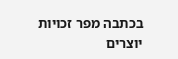בכתבה מפר זכויות יוצרים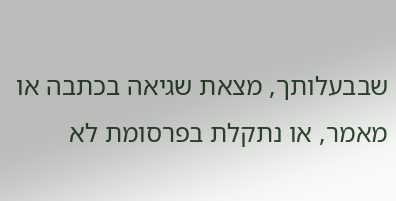שבבעלותך, מצאת שגיאה בכתבה או מאמר, או נתקלת בפרסומת לא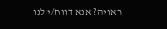ראויה? אנא דווח/י לנו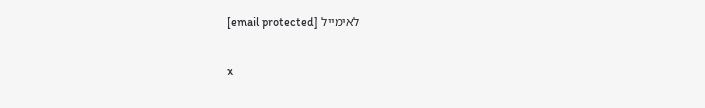לאימייל [email protected]

x